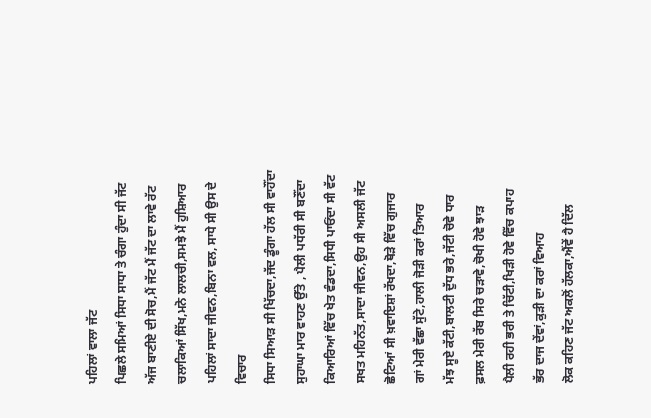ਪਹਿਲਾਂ ਵਾਲਾ ਜੱਟ
ਪਿਛਲੇ ਸਮਿਆਂ ਸਿਧਾ ਸਾਧਾ ਤੇ ਚੰਗਾ ਹੁੰਦਾ ਸੀ ਜੱਟ
ਅੱਜ ਬਾਣੀਏ ਦੀ ਸੋਚ,ਮੈਂ ਜੱਟ ਮੈਂ ਜੱਟ ਦਾ ਲਾਵੇ ਰੱਟ
ਚਲਾਕਿਆਂ ਸਿੱਖ,ਮਨੋ ਲਾਲਚੀ,ਸਮਝੇ ਮੈਂ ਹੁਸ਼ਿਆਰ
ਪਹਿਲਾਂ ਸਾਦਾ ਜੀਵਨ,ਬਿਨਾ ਵਲ, ਸਾਧੇ ਸੀ ਉਸ ਦੇ ਵਿਚਾਰ
ਸਿਧਾ ਸਿਆੜ ਸੀ ਖਿੱਚਦਾ,ਜੱਦ ਡੂੰਗਾ ਹੱਲ ਸੀ ਵਾਹੌਂਦਾ
ਸੁਹਾਘਾ ਮਾਰ ਵਾਹਣ ਉੱਤੇ , ਪੈਲੀ ਪਧੱਰੀ ਸੀ ਬਣੌਂਦਾ
ਕਿਆਰਿਆਂ ਵਿੱਚ ਖੇਤ ਵੰਡਦਾ,ਸਿਧੀ ਪਾਓਂਦਾ ਸੀ ਵੱਟ
ਸਖਤ ਮਹਿਨੱਤ,ਸਾਦਾ ਜੀਵਨ,ਉਹ ਸੀ ਅਸਲੀ ਜੱਟ
ਛੋਟਿਆਂ ਸੀ ਖ਼ਵਾਇਸ਼ਾਂ ਰੱਖਦਾ,ਥੋੜੇ ਵਿੱਚ ਗੁਜਾਰ
ਗਾਂ ਮੇਰੀ ਵੱਛਾ ਸੁੱਟੇ,ਹਾਲੀ ਜੋੜੀ ਕਰਾਂ ਤਿਆਰ
ਮੱਝ ਸੂਏ ਕੱਟੀ,ਬਾਲਟੀ ਦੁੱਧ ਭਰੇ,ਜੱਟੀ ਚੋਵੇ ਧਾਰ
ਫ਼ਸਲ ਮੇਰੀ ਰੱਬ ਸਿਰੇ ਚੜਾਵੇ,ਚੋਖੀ ਹੋਵੇ ਝਾੜ
ਪੈਲੀ ਰਹੀ ਭਰੀ ਤੇ ਚਿੱਟੀ,ਖਿੜੀ ਹੋਵੇ ਵਿੱਚ ਕਪਾਹ
ਭੱਰ ਦਾਜ ਦੇਂਵਾਂ,ਕੁੜੀ ਦਾ ਕਰਾਂ ਵਿਆਹ
ਲੋਕ ਕਹਿਣ ਜੱਟ ਅਕਲੋਂ ਹੱਲਕਾ,ਐਂਵੇਂ ਹੈ ਦਿੱਲ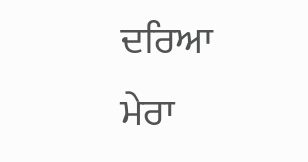ਦਰਿਆ
ਮੇਰਾ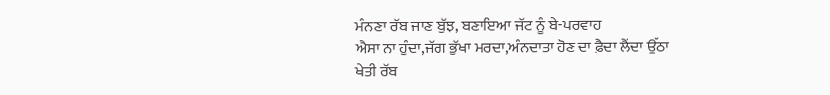ਮੰਨਣਾ ਰੱਬ ਜਾਣ ਬੁੱਝ, ਬਣਾਇਆ ਜੱਟ ਨੂੰ ਬੇ-ਪਰਵਾਹ
ਐਸਾ ਨਾ ਹੁੰਦਾ,ਜੱਗ ਭੁੱਖਾ ਮਰਦਾ,ਅੰਨਦਾਤਾ ਹੋਣ ਦਾ ਫ਼ੈਦਾ ਲੈਂਦਾ ਉੱਠਾ
ਖੇਤੀ ਰੱਬ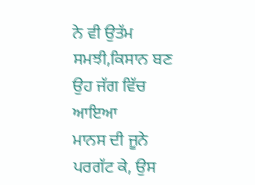ਨੇ ਵੀ ਉਤੱਮ ਸਮਝੀ,ਕਿਸਾਨ ਬਣ ਉਹ ਜੱਗ ਵਿੱਚ ਆਇਆ
ਮਾਨਸ ਦੀ ਜੂਨੇ ਪਰਗੱਟ ਕੇ, ਉਸ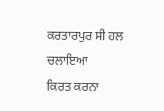ਕਰਤਾਰਪੁਰ ਸੀ ਹਲ ਚਲਾਇਆ
ਕਿਰਤ ਕਰਨਾ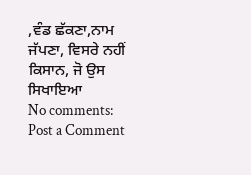,ਵੰਡ ਛੱਕਣਾ,ਨਾਮ ਜੱਪਣਾ, ਵਿਸਰੇ ਨਹੀਂ ਕਿਸਾਨ, ਜੋ ਉਸ ਸਿਖਾਇਆ
No comments:
Post a Comment